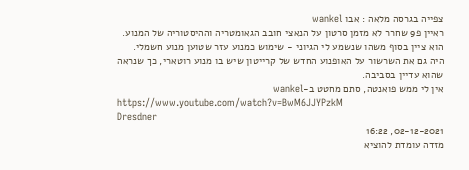צפייה בגרסה מלאה : אבו wankel
ראיין פ9 שחרר לא מזמן סרטון על הנאצי חובב הגאומטריה וההיסטוריה של המנוע.
הוא ציין בסוף משהו שנשמע לי הגיוני - שימוש כמנוע עזר שטוען מנוע חשמלי.
היה גם את השרשור על האופנוע החדש של קרייטון שיש בו מנוע רוטארי, כך שנראה שהוא עדיין בסביבה.
אין לי ממש פואנטה, סתם מחטט ב-wankel
https://www.youtube.com/watch?v=BwM6JJYPzkM
Dresdner
02-12-2021, 16:22
מזדה עומדת להוציא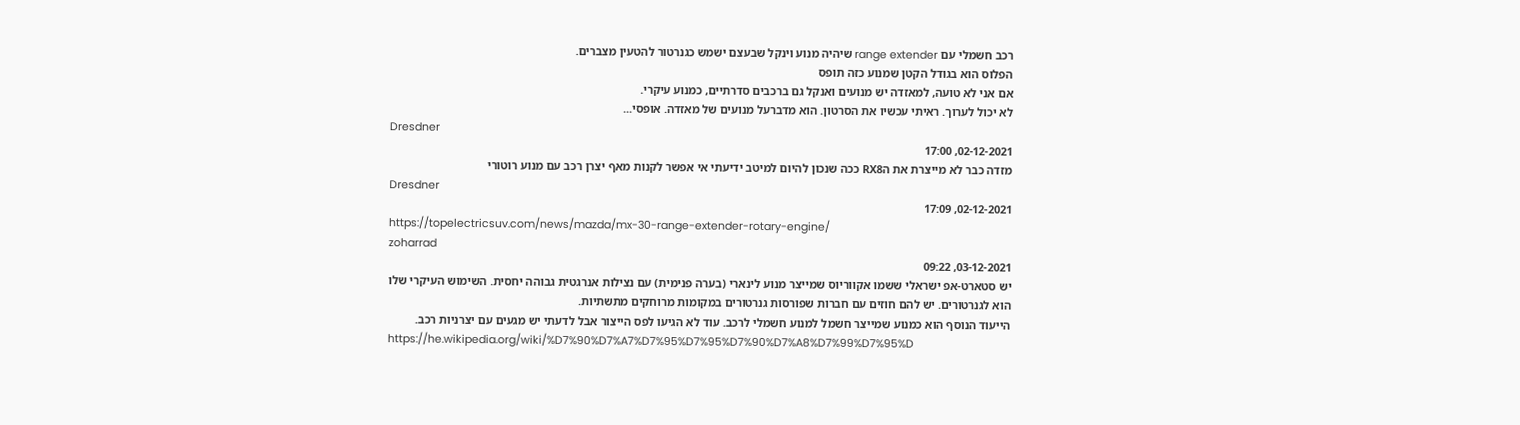רכב חשמלי עם range extender שיהיה מנוע וינקל שבעצם ישמש כגנרטור להטעין מצברים.
הפלוס הוא בגודל הקטן שמנוע כזה תופס
אם אני לא טועה, למאזדה יש מנועים ואנקל גם ברכבים סדרתיים, כמנוע עיקרי.
לא יכול לערוך. ראיתי עכשיו את הסרטון. הוא מדברעל מנועים של מאזדה. אופסי...
Dresdner
02-12-2021, 17:00
מזדה כבר לא מייצרת את הRX8 ככה שנכון להיום למיטב ידיעתי אי אפשר לקנות מאף יצרן רכב עם מנוע רוטורי
Dresdner
02-12-2021, 17:09
https://topelectricsuv.com/news/mazda/mx-30-range-extender-rotary-engine/
zoharrad
03-12-2021, 09:22
יש סטארט-אפ ישראלי ששמו אקווריוס שמייצר מנוע לינארי (בערה פנימית) עם נצילות אנרגטית גבוהה יחסית. השימוש העיקרי שלו הוא לגנרטורים. יש להם חוזים עם חברות שפורסות גנרטורים במקומות מרוחקים מתשתיות.
הייעוד הנוסף הוא כמנוע שמייצר חשמל למנוע חשמלי לרכב. עוד לא הגיעו לפס הייצור אבל לדעתי יש מגעים עם יצרניות רכב.
https://he.wikipedia.org/wiki/%D7%90%D7%A7%D7%95%D7%95%D7%90%D7%A8%D7%99%D7%95%D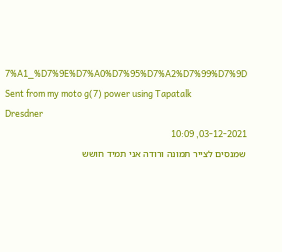7%A1_%D7%9E%D7%A0%D7%95%D7%A2%D7%99%D7%9D
Sent from my moto g(7) power using Tapatalk
Dresdner
03-12-2021, 10:09
שמנסים לצייר תמונה ורודה אני תמיד חושש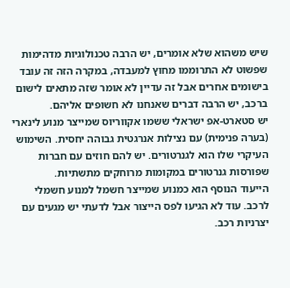שיש משהוא שלא אומרים, יש הרבה טכנולוגיות מדהימות שפשוט לא התרוממו מחוץ למעבדה, במקרה הזה זה עובד בישומים אחרים אבל זה עדיין לא אומר שזה מתאים לישום ברכב, יש הרבה דברים שאנחנו לא חשופים אליהם.
יש סטארט-אפ ישראלי ששמו אקווריוס שמייצר מנוע לינארי (בערה פנימית) עם נצילות אנרגטית גבוהה יחסית. השימוש העיקרי שלו הוא לגנרטורים. יש להם חוזים עם חברות שפורסות גנרטורים במקומות מרוחקים מתשתיות.
הייעוד הנוסף הוא כמנוע שמייצר חשמל למנוע חשמלי לרכב. עוד לא הגיעו לפס הייצור אבל לדעתי יש מגעים עם יצרניות רכב.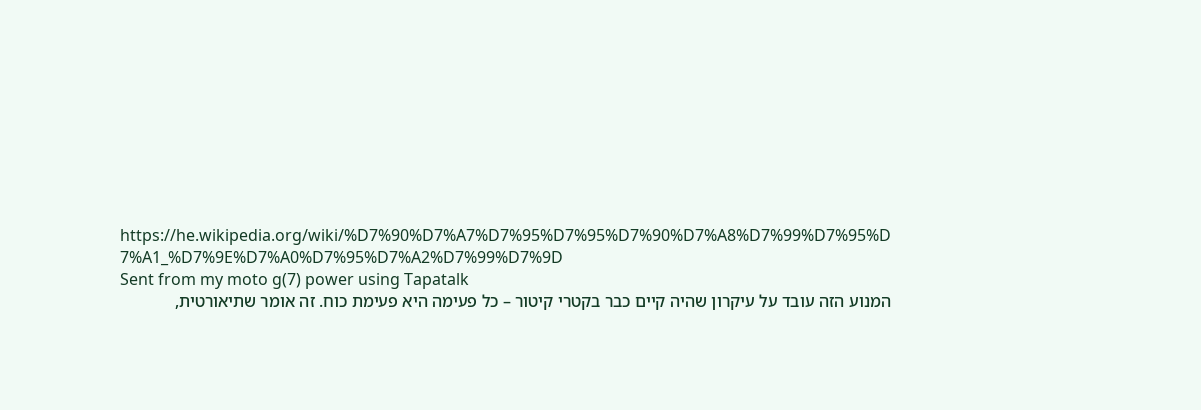https://he.wikipedia.org/wiki/%D7%90%D7%A7%D7%95%D7%95%D7%90%D7%A8%D7%99%D7%95%D 7%A1_%D7%9E%D7%A0%D7%95%D7%A2%D7%99%D7%9D
Sent from my moto g(7) power using Tapatalk
המנוע הזה עובד על עיקרון שהיה קיים כבר בקטרי קיטור – כל פעימה היא פעימת כוח. זה אומר שתיאורטית,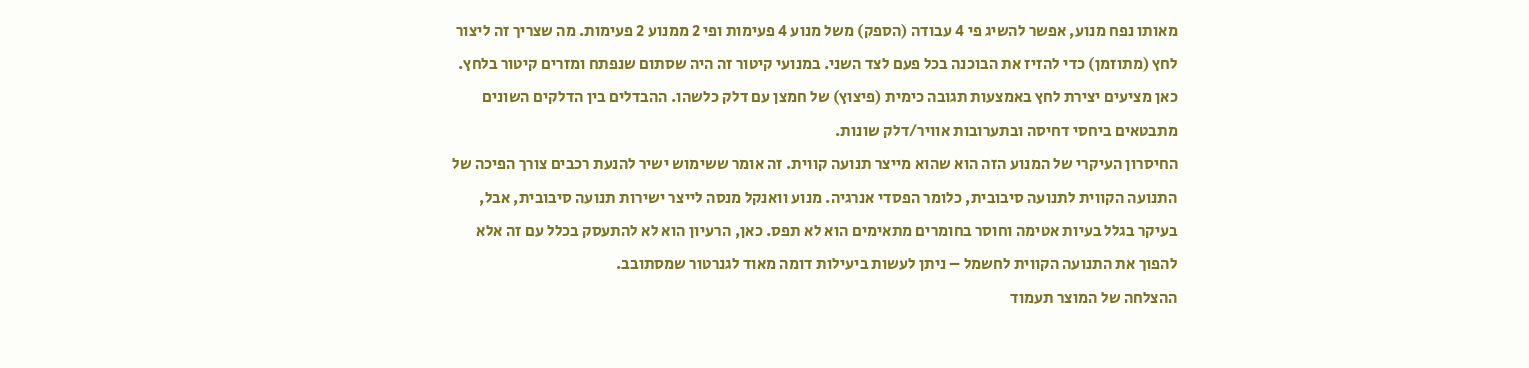מאותו נפח מנוע, אפשר להשיג פי 4 עבודה (הספק) משל מנוע 4 פעימות ופי 2 ממנוע 2 פעימות. מה שצריך זה ליצור לחץ (מתוזמן) כדי להזיז את הבוכנה בכל פעם לצד השני. במנועי קיטור זה היה שסתום שנפתח ומזרים קיטור בלחץ. כאן מציעים יצירת לחץ באמצעות תגובה כימית (פיצוץ) של חמצן עם דלק כלשהו. ההבדלים בין הדלקים השונים מתבטאים ביחסי דחיסה ובתערובות אוויר/דלק שונות.
החיסרון העיקרי של המנוע הזה הוא שהוא מייצר תנועה קווית. זה אומר ששימוש ישיר להנעת רכבים צורך הפיכה של התנועה הקווית לתנועה סיבובית, כלומר הפסדי אנרגיה. מנוע וואנקל מנסה לייצר ישירות תנועה סיבובית, אבל, בעיקר בגלל בעיות אטימה וחוסר בחומרים מתאימים הוא לא תפס. כאן, הרעיון הוא לא להתעסק בכלל עם זה אלא להפוך את התנועה הקווית לחשמל – ניתן לעשות ביעילות דומה מאוד לגנרטור שמסתובב.
ההצלחה של המוצר תעמוד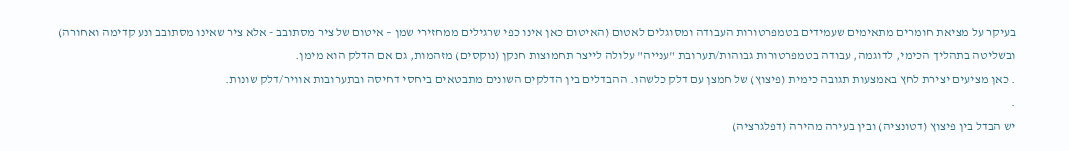בעיקר על מציאת חומרים מתאימים שעמידים בטמפרטורות העבודה ומסוגלים לאטום (האיטום כאן אינו כפי שרגילים ממחזירי שמן – איטום של ציר מסתובב - אלא ציר שאינו מסתובב ונע קדימה ואחורה) ובשליטה בתהליך הכימי, לדוגמה, עבודה בטמפרטורות גבוהות/תערובת "ענייה" עלולה לייצר תחמוצות חנקן (נוקסים) מזהמות, גם אם הדלק הוא מימן.
. כאן מציעים יצירת לחץ באמצעות תגובה כימית (פיצוץ) של חמצן עם דלק כלשהו. ההבדלים בין הדלקים השונים מתבטאים ביחסי דחיסה ובתערובות אוויר/דלק שונות.
.
יש הבדל בין פיצוץ (דטונציה) ובין בעירה מהירה (דפלגרציה)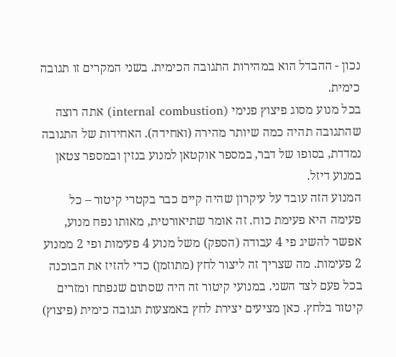נכון - ההבדל הוא במהירות התגובה הכימית. בשני המקרים זו תגובה כימית.
בכל מנוע מסוג פיצוץ פנימי (internal combustion) אתה רוצה שהתגובה תהיה כמה שיותר מהירה (ואחידה). האחידות של התגובה נמדדת, בסופו של דבר, במספר אוקטאן למנוע בנזין ובמספר צטאן במנוע דיזל.
המנוע הזה עובד על עיקרון שהיה קיים כבר בקטרי קיטור – כל פעימה היא פעימת כוח. זה אומר שתיאורטית, מאותו נפח מנוע, אפשר להשיג פי 4 עבודה (הספק) משל מנוע 4 פעימות ופי 2 ממנוע 2 פעימות. מה שצריך זה ליצור לחץ (מתוזמן) כדי להזיז את הבוכנה בכל פעם לצד השני. במנועי קיטור זה היה שסתום שנפתח ומזרים קיטור בלחץ. כאן מציעים יצירת לחץ באמצעות תגובה כימית (פיצוץ)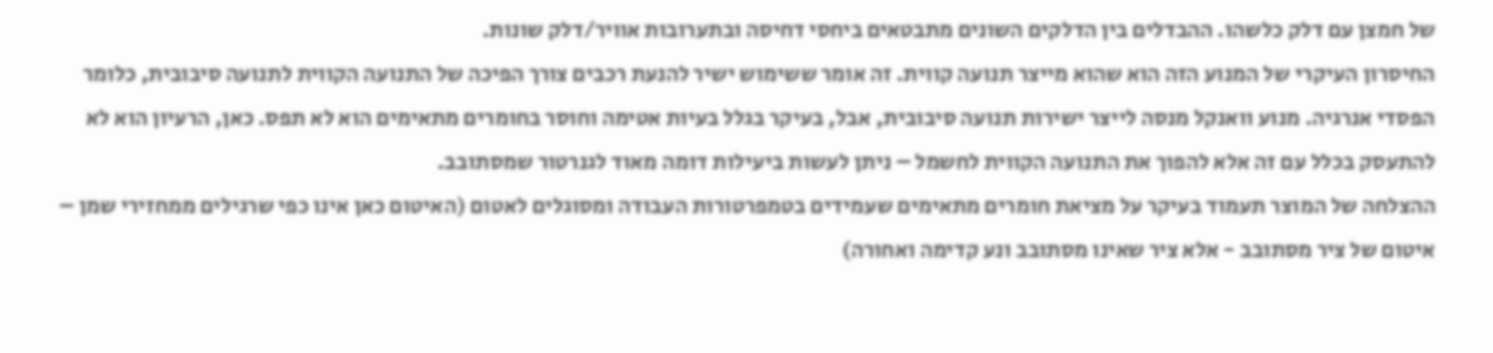של חמצן עם דלק כלשהו. ההבדלים בין הדלקים השונים מתבטאים ביחסי דחיסה ובתערובות אוויר/דלק שונות.
החיסרון העיקרי של המנוע הזה הוא שהוא מייצר תנועה קווית. זה אומר ששימוש ישיר להנעת רכבים צורך הפיכה של התנועה הקווית לתנועה סיבובית, כלומר הפסדי אנרגיה. מנוע וואנקל מנסה לייצר ישירות תנועה סיבובית, אבל, בעיקר בגלל בעיות אטימה וחוסר בחומרים מתאימים הוא לא תפס. כאן, הרעיון הוא לא להתעסק בכלל עם זה אלא להפוך את התנועה הקווית לחשמל – ניתן לעשות ביעילות דומה מאוד לגנרטור שמסתובב.
ההצלחה של המוצר תעמוד בעיקר על מציאת חומרים מתאימים שעמידים בטמפרטורות העבודה ומסוגלים לאטום (האיטום כאן אינו כפי שרגילים ממחזירי שמן – איטום של ציר מסתובב - אלא ציר שאינו מסתובב ונע קדימה ואחורה)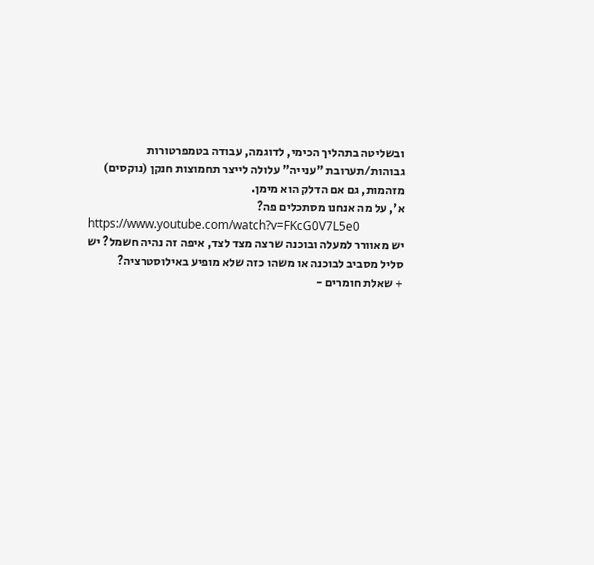ובשליטה בתהליך הכימי, לדוגמה, עבודה בטמפרטורות גבוהות/תערובת "ענייה" עלולה לייצר תחמוצות חנקן (נוקסים) מזהמות, גם אם הדלק הוא מימן.
א', על מה אנחנו מסתכלים פה?
https://www.youtube.com/watch?v=FKcG0V7L5e0
יש מאוורר למעלה ובוכנה שרצה מצד לצד, איפה זה נהיה חשמל? יש סליל מסביב לבוכנה או משהו כזה שלא מופיע באילוסטרציה?
+ שאלת חומרים -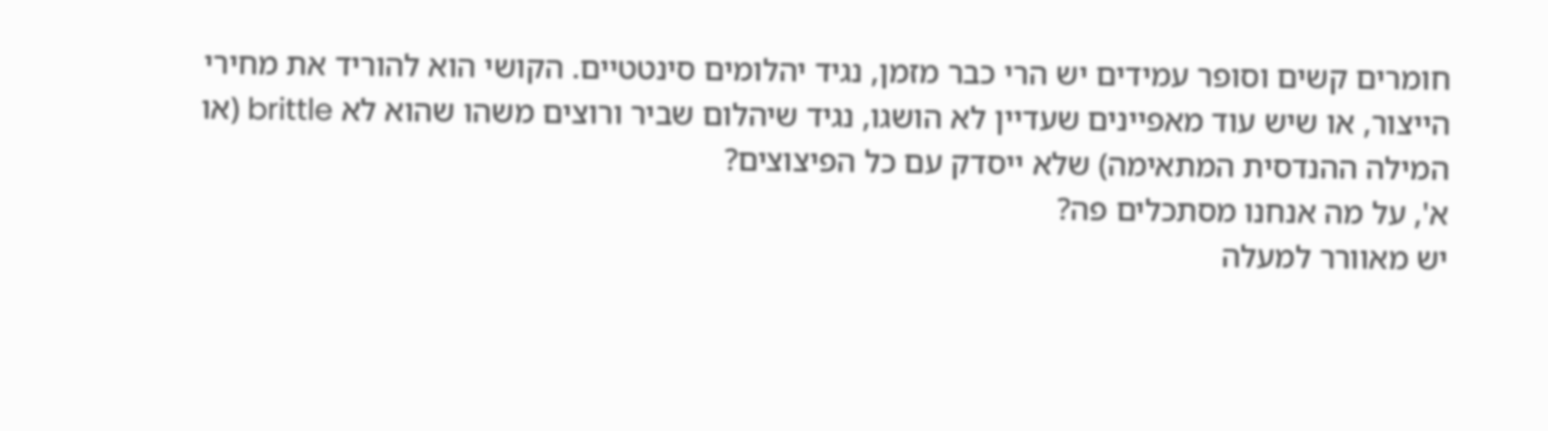חומרים קשים וסופר עמידים יש הרי כבר מזמן, נגיד יהלומים סינטטיים. הקושי הוא להוריד את מחירי הייצור, או שיש עוד מאפיינים שעדיין לא הושגו, נגיד שיהלום שביר ורוצים משהו שהוא לא brittle (או המילה ההנדסית המתאימה) שלא ייסדק עם כל הפיצוצים?
א', על מה אנחנו מסתכלים פה?
יש מאוורר למעלה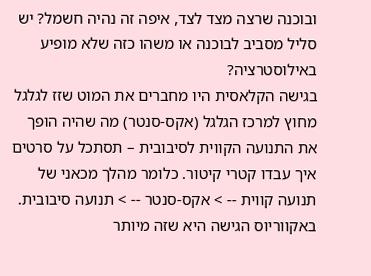ובוכנה שרצה מצד לצד, איפה זה נהיה חשמל? יש סליל מסביב לבוכנה או משהו כזה שלא מופיע באילוסטרציה?
בגישה הקלאסית היו מחברים את המוט שזז לגלגל מחוץ למרכז הגלגל (אקס-סנטר) מה שהיה הופך את התנועה הקווית לסיבובית – תסתכל על סרטים איך עבדו קטרי קיטור. כלומר מהלך מכאני של תנועה קווית -- > אקס-סנטר -- > תנועה סיבובית. באקווריוס הגישה היא שזה מיותר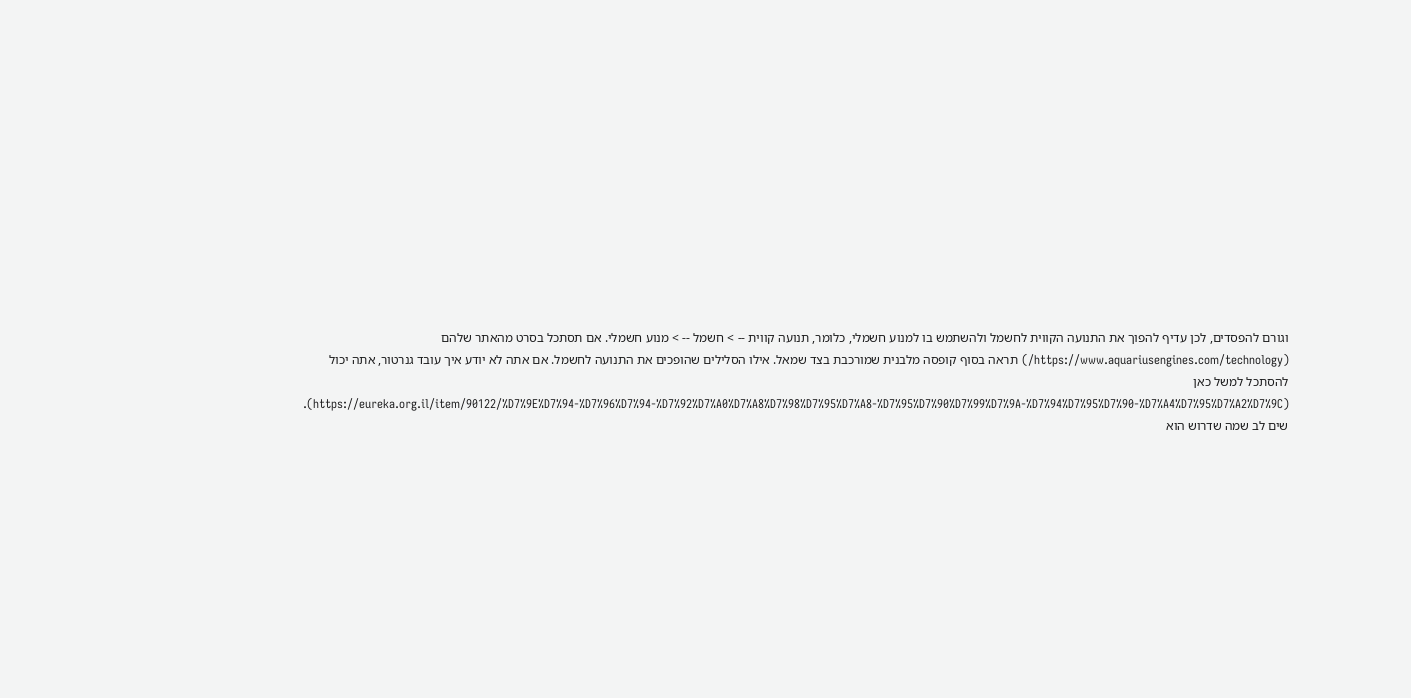וגורם להפסדים, לכן עדיף להפוך את התנועה הקווית לחשמל ולהשתמש בו למנוע חשמלי, כלומר, תנועה קווית -- > חשמל -- > מנוע חשמלי. אם תסתכל בסרט מהאתר שלהם (https://www.aquariusengines.com/technology/) תראה בסוף קופסה מלבנית שמורכבת בצד שמאל. אילו הסלילים שהופכים את התנועה לחשמל. אם אתה לא יודע איך עובד גנרטור, אתה יכול להסתכל למשל כאן (https://eureka.org.il/item/90122/%D7%9E%D7%94-%D7%96%D7%94-%D7%92%D7%A0%D7%A8%D7%98%D7%95%D7%A8-%D7%95%D7%90%D7%99%D7%9A-%D7%94%D7%95%D7%90-%D7%A4%D7%95%D7%A2%D7%9C). שים לב שמה שדרוש הוא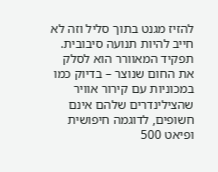להזיז מגנט בתוך סליל וזה לא חייב להיות תנועה סיבובית.
תפקיד המאוורר הוא לסלק את החום שנוצר – בדיוק כמו במכוניות עם קירור אוויר שהצילינדרים שלהם אינם חשופים, לדוגמה חיפושית ופיאט 500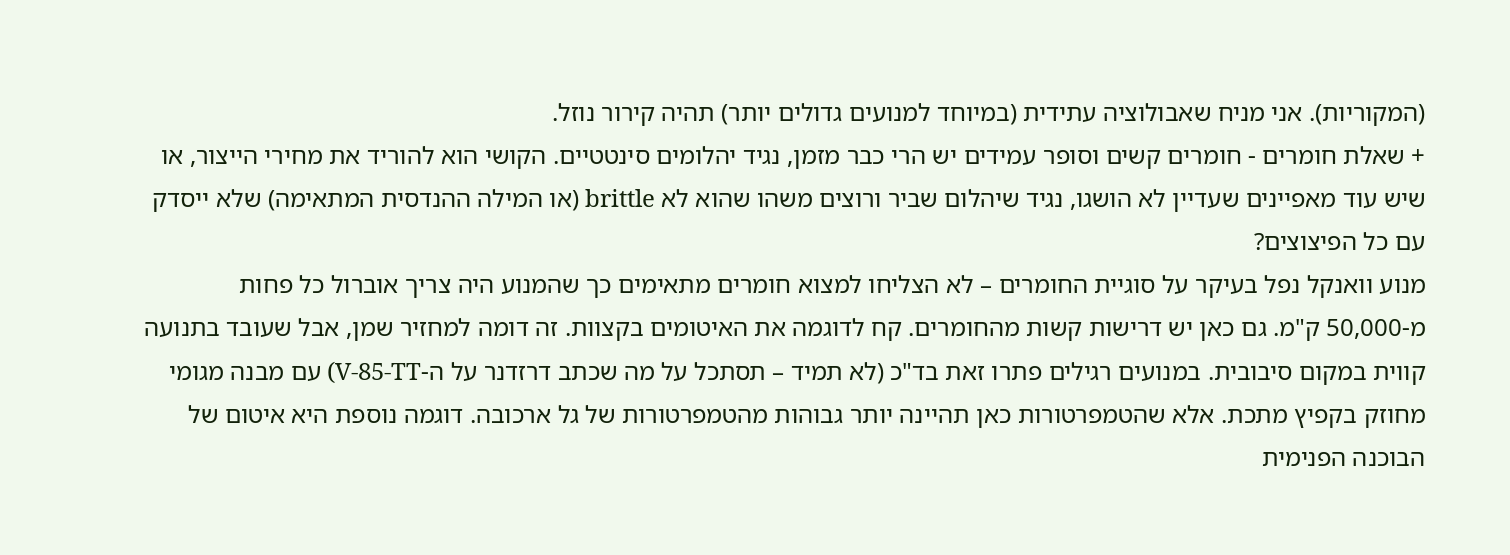(המקוריות). אני מניח שאבולוציה עתידית (במיוחד למנועים גדולים יותר) תהיה קירור נוזל.
+ שאלת חומרים - חומרים קשים וסופר עמידים יש הרי כבר מזמן, נגיד יהלומים סינטטיים. הקושי הוא להוריד את מחירי הייצור, או שיש עוד מאפיינים שעדיין לא הושגו, נגיד שיהלום שביר ורוצים משהו שהוא לא brittle (או המילה ההנדסית המתאימה) שלא ייסדק עם כל הפיצוצים?
מנוע וואנקל נפל בעיקר על סוגיית החומרים – לא הצליחו למצוא חומרים מתאימים כך שהמנוע היה צריך אוברול כל פחות מ-50,000 ק"מ. גם כאן יש דרישות קשות מהחומרים. קח לדוגמה את האיטומים בקצוות. זה דומה למחזיר שמן, אבל שעובד בתנועה קווית במקום סיבובית. במנועים רגילים פתרו זאת בד"כ (לא תמיד – תסתכל על מה שכתב דרזדנר על ה-V-85-TT) עם מבנה מגומי מחוזק בקפיץ מתכת. אלא שהטמפרטורות כאן תהיינה יותר גבוהות מהטמפרטורות של גל ארכובה. דוגמה נוספת היא איטום של הבוכנה הפנימית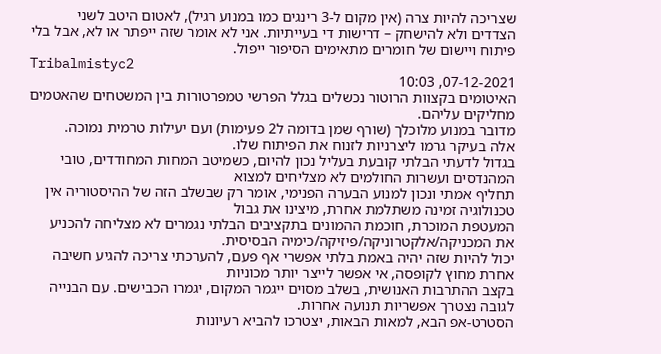שצריכה להיות צרה (אין מקום ל-3 רינגים כמו במנוע רגיל), לאטום היטב לשני הצדדים ולא להישחק – דרישות די בעייתיות. אני לא אומר שזה ייפתר או לא, אבל בלי פיתוח ויישום של חומרים מתאימים הסיפור ייפול.
Tribalmistyc2
07-12-2021, 10:03
האיטומים בקצוות הרוטור נכשלים בגלל הפרשי טמפרטורות בין המשטחים שהאטמים מחליקים עליהם.
מדובר במנוע מלוכלך (שורף שמן בדומה ל2 פעימות) ועם יעילות טרמית נמוכה.
אלה בעיקר גרמו ליצרניות לזנוח את הפיתוח שלו.
בגדול לדעתי הבלתי קובעת בעליל נכון להיום, כשמיטב המחות המחודדים, טובי המהנדסים ועשרות החולמים לא מצליחים למצוא
תחליף אמתי ונכון למנוע הבערה הפנימי, אומר רק שבשלב הזה של ההיסטוריה אין טכנולוגיה זמינה משתלמת אחרת, מיצינו את גבול
המעטפת המוכרת, חוכמת ההמונים בתקציבים הבלתי נגמרים לא מצליחה להכניע את המכניקה/אלקטרוניקה/פיזיקה/כימיה הבסיסית.
יכול להיות שזה יהיה באמת בלתי אפשרי אף פעם, להערכתי צריכה להגיע חשיבה אחרת מחוץ לקופסה, אי אפשר לייצר יותר מכוניות
בקצב ההתרבות האנושית, בשלב מסוים ייגמר המקום, יגמרו הכבישים. עם הבנייה לגובה נצטרך אפשריות תנועה אחרות.
הסטרט-אפ הבא, למאות הבאות, יצטרכו להביא רעיונות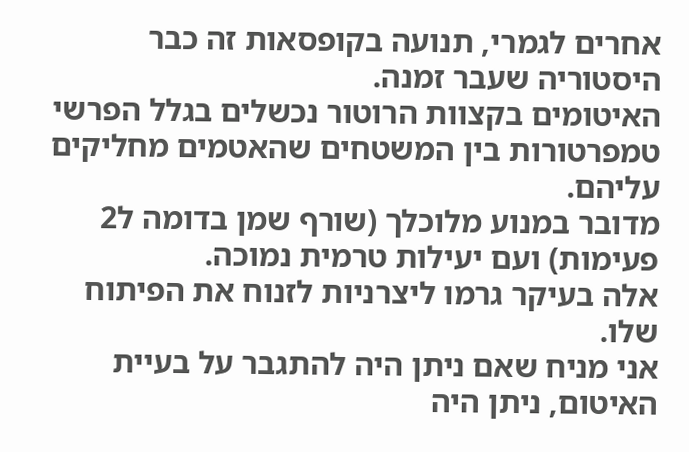אחרים לגמרי, תנועה בקופסאות זה כבר היסטוריה שעבר זמנה.
האיטומים בקצוות הרוטור נכשלים בגלל הפרשי טמפרטורות בין המשטחים שהאטמים מחליקים עליהם.
מדובר במנוע מלוכלך (שורף שמן בדומה ל2 פעימות) ועם יעילות טרמית נמוכה.
אלה בעיקר גרמו ליצרניות לזנוח את הפיתוח שלו.
אני מניח שאם ניתן היה להתגבר על בעיית האיטום, ניתן היה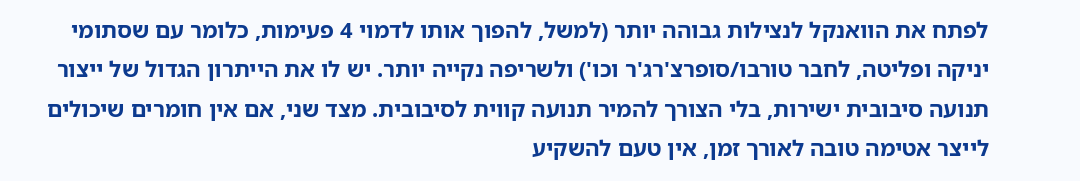לפתח את הוואנקל לנצילות גבוהה יותר (למשל, להפוך אותו לדמוי 4 פעימות, כלומר עם שסתומי יניקה ופליטה, לחבר טורבו/סופרצ'רג'ר וכו') ולשריפה נקייה יותר. יש לו את הייתרון הגדול של ייצור תנועה סיבובית ישירות, בלי הצורך להמיר תנועה קווית לסיבובית. מצד שני, אם אין חומרים שיכולים לייצר אטימה טובה לאורך זמן, אין טעם להשקיע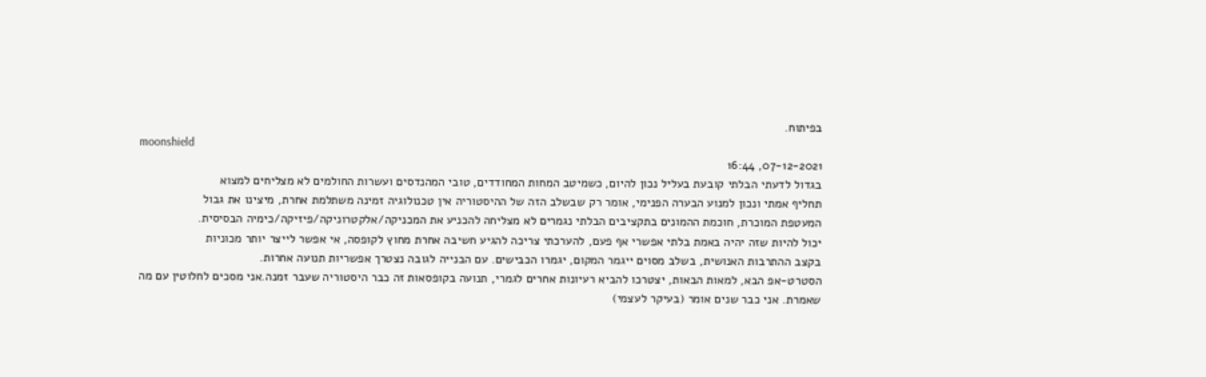בפיתוח.
moonshield
07-12-2021, 16:44
בגדול לדעתי הבלתי קובעת בעליל נכון להיום, כשמיטב המחות המחודדים, טובי המהנדסים ועשרות החולמים לא מצליחים למצוא
תחליף אמתי ונכון למנוע הבערה הפנימי, אומר רק שבשלב הזה של ההיסטוריה אין טכנולוגיה זמינה משתלמת אחרת, מיצינו את גבול
המעטפת המוכרת, חוכמת ההמונים בתקציבים הבלתי נגמרים לא מצליחה להכניע את המכניקה/אלקטרוניקה/פיזיקה/כימיה הבסיסית.
יכול להיות שזה יהיה באמת בלתי אפשרי אף פעם, להערכתי צריכה להגיע חשיבה אחרת מחוץ לקופסה, אי אפשר לייצר יותר מכוניות
בקצב ההתרבות האנושית, בשלב מסוים ייגמר המקום, יגמרו הכבישים. עם הבנייה לגובה נצטרך אפשריות תנועה אחרות.
הסטרט-אפ הבא, למאות הבאות, יצטרכו להביא רעיונות אחרים לגמרי, תנועה בקופסאות זה כבר היסטוריה שעבר זמנה.אני מסכים לחלוטין עם מה שאמרת. אני כבר שנים אומר (בעיקר לעצמי)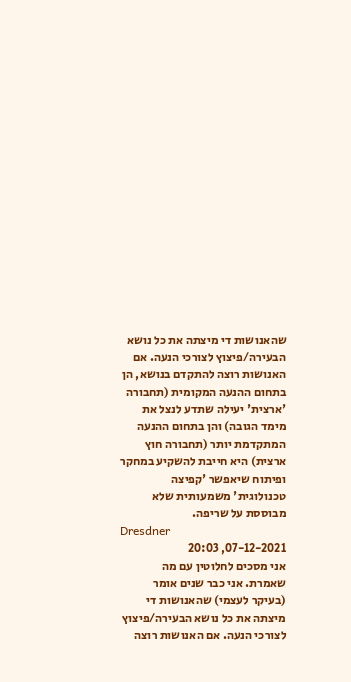שהאנושות די מיצתה את כל נושא הבעירה/פיצוץ לצורכי הנעה. אם האנושות רוצה להתקדם בנושא, הן בתחום ההנעה המקומית (תחבורה 'ארצית' יעילה שתדע לנצל את מימד הגובה) והן בתחום ההנעה המתקדמת יותר (תחבורה חוץ ארצית) היא חייבת להשקיע במחקר ופיתוח שיאפשר 'קפיצה טכנולוגית' משמעותית שלא מבוססת על שריפה.
Dresdner
07-12-2021, 20:03
אני מסכים לחלוטין עם מה שאמרת. אני כבר שנים אומר (בעיקר לעצמי) שהאנושות די מיצתה את כל נושא הבעירה/פיצוץ לצורכי הנעה. אם האנושות רוצה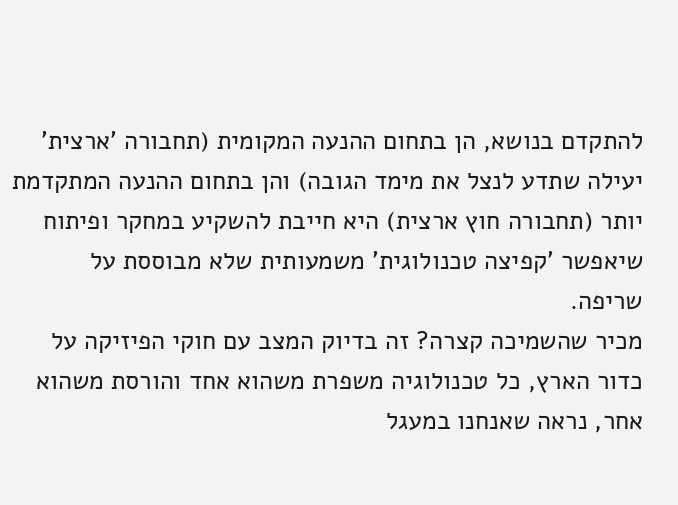להתקדם בנושא, הן בתחום ההנעה המקומית (תחבורה 'ארצית' יעילה שתדע לנצל את מימד הגובה) והן בתחום ההנעה המתקדמת יותר (תחבורה חוץ ארצית) היא חייבת להשקיע במחקר ופיתוח שיאפשר 'קפיצה טכנולוגית' משמעותית שלא מבוססת על שריפה.
מכיר שהשמיכה קצרה? זה בדיוק המצב עם חוקי הפיזיקה על כדור הארץ, כל טכנולוגיה משפרת משהוא אחד והורסת משהוא אחר, נראה שאנחנו במעגל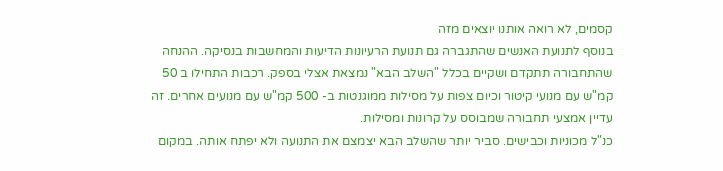קסמים, לא רואה אותנו יוצאים מזה
בנוסף לתנועת האנשים שהתגברה גם תנועת הרעיונות הדיעות והמחשבות בנסיקה. ההנחה שהתחבורה תתקדם ושקיים בכלל "השלב הבא" נמצאת אצלי בספק. רכבות התחילו ב 50 קמ"ש עם מנועי קיטור וכיום צפות על מסילות ממוגנטות ב- 500 קמ"ש עם מנועים אחרים. זה עדיין אמצעי תחבורה שמבוסס על קרונות ומסילות.
כנ"ל מכוניות וכבישים. סביר יותר שהשלב הבא יצמצם את התנועה ולא יפתח אותה. במקום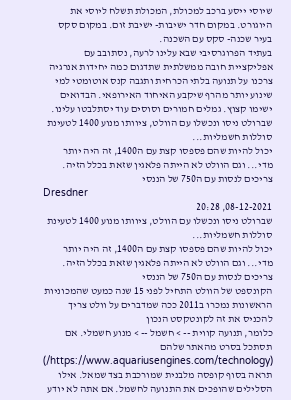שיוסי ייסע ברכב למכולת, המכולת תשלח ליוסי את היוגורט. במקום חדר ישיבות- ישיבת זום. במקום סקס בעיר שכנה- סקס עם השכנה.
בעתיד הפרוגרסיבי שבא עלינו לרעה, נסתובב עם אפליקציית חובה ממשלתית שתדגום כמה יחידות אנרגיה צרכנו על תנועה בלתי הכרחית ותגבה קנס אוטומטי למי שינוע יותר מהרף שיקבע האיחוד האירופאי. הבדואים ישימו קצוץ. גמלים חמורים וסוסים עוד יסתלבטו עלינו.
שברולט ניסו ונכשלו עם הוולט, ציוותו מנוע 1400 לטעינת סוללות חשמליות...
יכול להיות שהם פספסו קצת עם ה1400, זה היה יותר מדי... וגם הוולט לא הייתה פלאגין שזאת בכלל הזיה.
צריכים לנסות עם ה750 של הננסי
Dresdner
08-12-2021, 20:28
שברולט ניסו ונכשלו עם הוולט, ציוותו מנוע 1400 לטעינת סוללות חשמליות...
יכול להיות שהם פספסו קצת עם ה1400, זה היה יותר מדי... וגם הוולט לא הייתה פלאגין שזאת בכלל הזיה.
צריכים לנסות עם ה750 של הננסי
הקונספט של הוולט התחיל לפני 15 שנה כמעט שהמכוניות הראשונות נמכרו ב2011 ככה שמדברים על וולט צריך להכניס את זה לקונטקסט הנכון
כלומר, תנועה קווית -- > חשמל -- > מנוע חשמלי. אם תסתכל בסרט מהאתר שלהם (https://www.aquariusengines.com/technology/) תראה בסוף קופסה מלבנית שמורכבת בצד שמאל. אילו הסלילים שהופכים את התנועה לחשמל. אם אתה לא יודע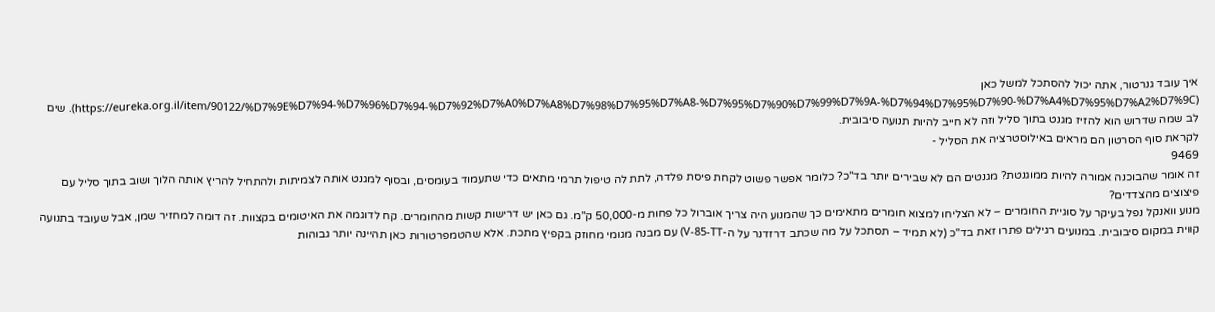איך עובד גנרטור, אתה יכול להסתכל למשל כאן (https://eureka.org.il/item/90122/%D7%9E%D7%94-%D7%96%D7%94-%D7%92%D7%A0%D7%A8%D7%98%D7%95%D7%A8-%D7%95%D7%90%D7%99%D7%9A-%D7%94%D7%95%D7%90-%D7%A4%D7%95%D7%A2%D7%9C). שים לב שמה שדרוש הוא להזיז מגנט בתוך סליל וזה לא חייב להיות תנועה סיבובית.
לקראת סוף הסרטון הם מראים באילוסטרציה את הסליל -
9469
זה אומר שהבוכנה אמורה להיות ממוגנטת? מגנטים הם לא שבירים יותר בד"כ? כלומר אפשר פשוט לקחת פיסת פלדה, לתת לה טיפול תרמי מתאים כדי שתעמוד בעומסים, ובסוף למגנט אותה לצמיתות ולהתחיל להריץ אותה הלוך ושוב בתוך סליל עם פיצוצים מהצדדים?
מנוע וואנקל נפל בעיקר על סוגיית החומרים – לא הצליחו למצוא חומרים מתאימים כך שהמנוע היה צריך אוברול כל פחות מ-50,000 ק"מ. גם כאן יש דרישות קשות מהחומרים. קח לדוגמה את האיטומים בקצוות. זה דומה למחזיר שמן, אבל שעובד בתנועה קווית במקום סיבובית. במנועים רגילים פתרו זאת בד"כ (לא תמיד – תסתכל על מה שכתב דרזדנר על ה-V-85-TT) עם מבנה מגומי מחוזק בקפיץ מתכת. אלא שהטמפרטורות כאן תהיינה יותר גבוהות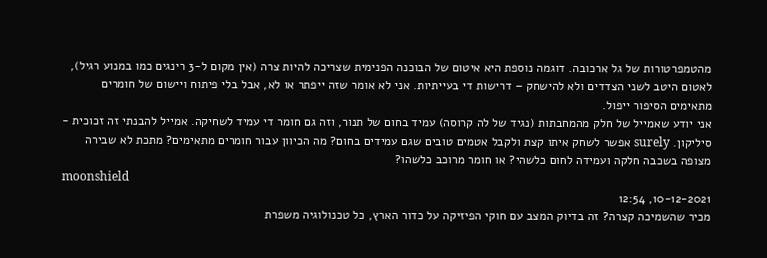מהטמפרטורות של גל ארכובה. דוגמה נוספת היא איטום של הבוכנה הפנימית שצריכה להיות צרה (אין מקום ל-3 רינגים כמו במנוע רגיל), לאטום היטב לשני הצדדים ולא להישחק – דרישות די בעייתיות. אני לא אומר שזה ייפתר או לא, אבל בלי פיתוח ויישום של חומרים מתאימים הסיפור ייפול.
אני יודע שאמייל של חלק מהמחבתות (נגיד של לה קרוסה) עמיד בחום של תנור, וזה גם חומר די עמיד לשחיקה. אמייל להבנתי זה זכוכית - סיליקון. surely אפשר לשחק איתו קצת ולקבל אטמים טובים שגם עמידים בחום? מה הכיוון עבור חומרים מתאימים? מתכת לא שבירה מצופה בשכבה חלקה ועמידה לחום כלשהי? או חומר מרוכב כלשהו?
moonshield
10-12-2021, 12:54
מכיר שהשמיכה קצרה? זה בדיוק המצב עם חוקי הפיזיקה על כדור הארץ, כל טכנולוגיה משפרת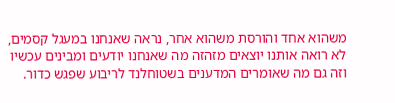משהוא אחד והורסת משהוא אחר, נראה שאנחנו במעגל קסמים, לא רואה אותנו יוצאים מזהזה מה שאנחנו יודעים ומבינים עכשיו וזה גם מה שאומרים המדענים בשטוחלנד לריבוע שפגש כדור.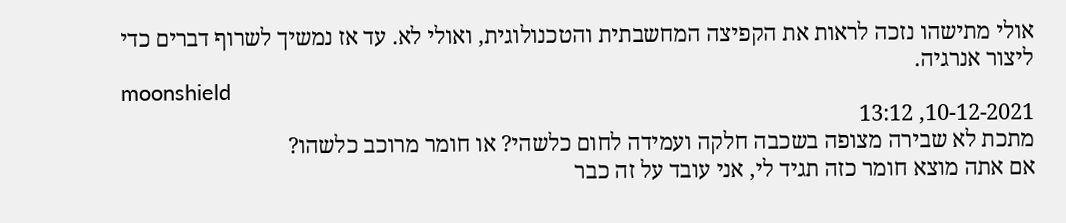אולי מתישהו נזכה לראות את הקפיצה המחשבתית והטכנולוגית, ואולי לא. עד אז נמשיך לשרוף דברים כדי ליצור אנרגיה.
moonshield
10-12-2021, 13:12
מתכת לא שבירה מצופה בשכבה חלקה ועמידה לחום כלשהי? או חומר מרוכב כלשהו?
אם אתה מוצא חומר כזה תגיד לי, אני עובד על זה כבר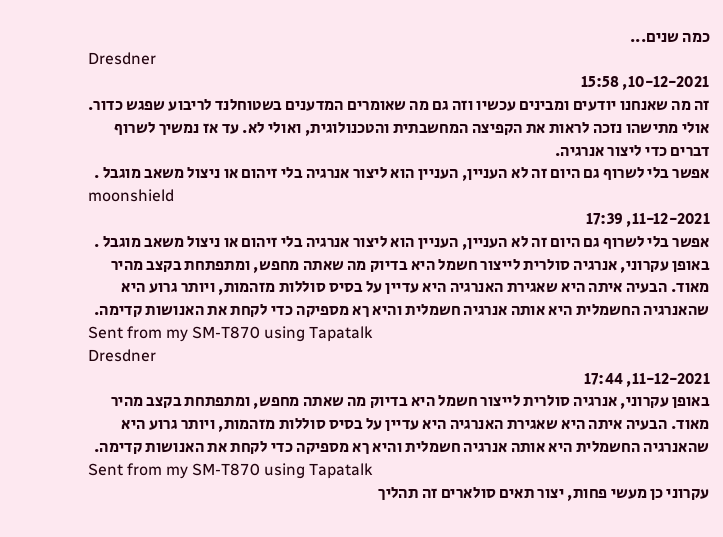כמה שנים...
Dresdner
10-12-2021, 15:58
זה מה שאנחנו יודעים ומבינים עכשיו וזה גם מה שאומרים המדענים בשטוחלנד לריבוע שפגש כדור. אולי מתישהו נזכה לראות את הקפיצה המחשבתית והטכנולוגית, ואולי לא. עד אז נמשיך לשרוף דברים כדי ליצור אנרגיה.
אפשר בלי לשרוף גם היום זה לא העניין, העניין הוא ליצור אנרגיה בלי זיהום או ניצול משאב מוגבל .
moonshield
11-12-2021, 17:39
אפשר בלי לשרוף גם היום זה לא העניין, העניין הוא ליצור אנרגיה בלי זיהום או ניצול משאב מוגבל . באופן עקרוני, אנרגיה סולרית לייצור חשמל היא בדיוק מה שאתה מחפש, ומתפתחת בקצב מהיר מאוד. הבעיה איתה היא שאגירת האנרגיה היא עדיין על בסיס סוללות מזהמות, ויותר גרוע היא שהאנרגיה החשמלית היא אותה אנרגיה חשמלית והיא ךא מספיקה כדי לקחת את האנושות קדימה.
Sent from my SM-T870 using Tapatalk
Dresdner
11-12-2021, 17:44
באופן עקרוני, אנרגיה סולרית לייצור חשמל היא בדיוק מה שאתה מחפש, ומתפתחת בקצב מהיר מאוד. הבעיה איתה היא שאגירת האנרגיה היא עדיין על בסיס סוללות מזהמות, ויותר גרוע היא שהאנרגיה החשמלית היא אותה אנרגיה חשמלית והיא ךא מספיקה כדי לקחת את האנושות קדימה.
Sent from my SM-T870 using Tapatalk
עקרוני כן מעשי פחות, יצור תאים סולארים זה תהליך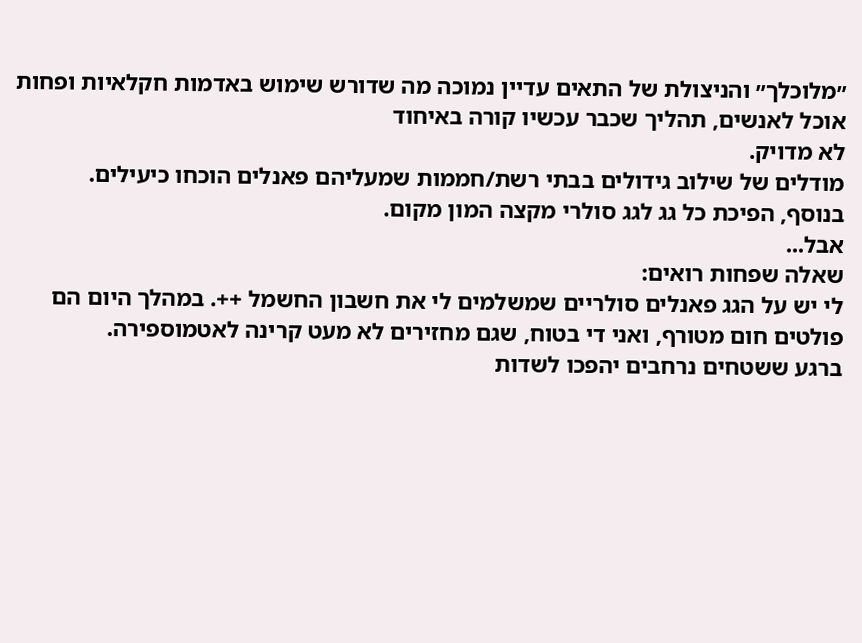״מלוכלך״ והניצולת של התאים עדיין נמוכה מה שדורש שימוש באדמות חקלאיות ופחות אוכל לאנשים, תהליך שכבר עכשיו קורה באיחוד
לא מדויק.
מודלים של שילוב גידולים בבתי רשת/חממות שמעליהם פאנלים הוכחו כיעילים.
בנוסף, הפיכת כל גג לגג סולרי מקצה המון מקום.
אבל...
שאלה שפחות רואים:
לי יש על הגג פאנלים סולריים שמשלמים לי את חשבון החשמל ++. במהלך היום הם פולטים חום מטורף, ואני די בטוח, שגם מחזירים לא מעט קרינה לאטמוספירה.
ברגע ששטחים נרחבים יהפכו לשדות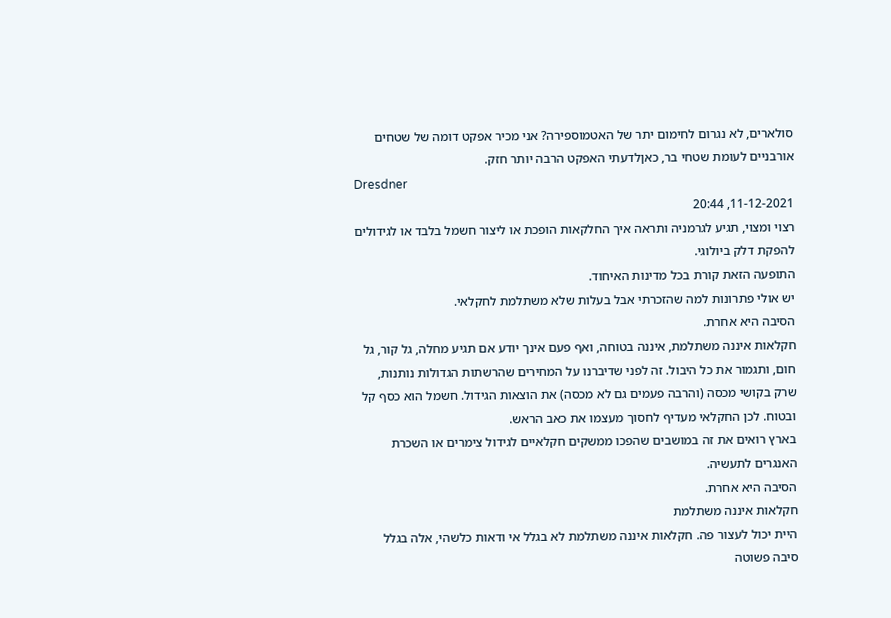סולארים, לא נגרום לחימום יתר של האטמוספירה? אני מכיר אפקט דומה של שטחים אורבניים לעומת שטחי בר, כאןלדעתי האפקט הרבה יותר חזק.
Dresdner
11-12-2021, 20:44
רצוי ומצוי, תגיע לגרמניה ותראה איך החלקאות הופכת או ליצור חשמל בלבד או לגידולים להפקת דלק ביולוגי.
התופעה הזאת קורת בכל מדינות האיחוד.
יש אולי פתרונות למה שהזכרתי אבל בעלות שלא משתלמת לחקלאי.
הסיבה היא אחרת.
חקלאות איננה משתלמת, איננה בטוחה, ואף פעם אינך יודע אם תגיע מחלה, גל קור, גל חום, ותגמור את כל היבול. זה לפני שדיברנו על המחירים שהרשתות הגדולות נותנות, שרק בקושי מכסה (והרבה פעמים גם לא מכסה) את הוצאות הגידול. חשמל הוא כסף קל ובטוח. לכן החקלאי מעדיף לחסוך מעצמו את כאב הראש.
בארץ רואים את זה במושבים שהפכו ממשקים חקלאיים לגידול צימרים או השכרת האנגרים לתעשיה.
הסיבה היא אחרת.
חקלאות איננה משתלמת
היית יכול לעצור פה. חקלאות איננה משתלמת לא בגלל אי ודאות כלשהי, אלה בגלל סיבה פשוטה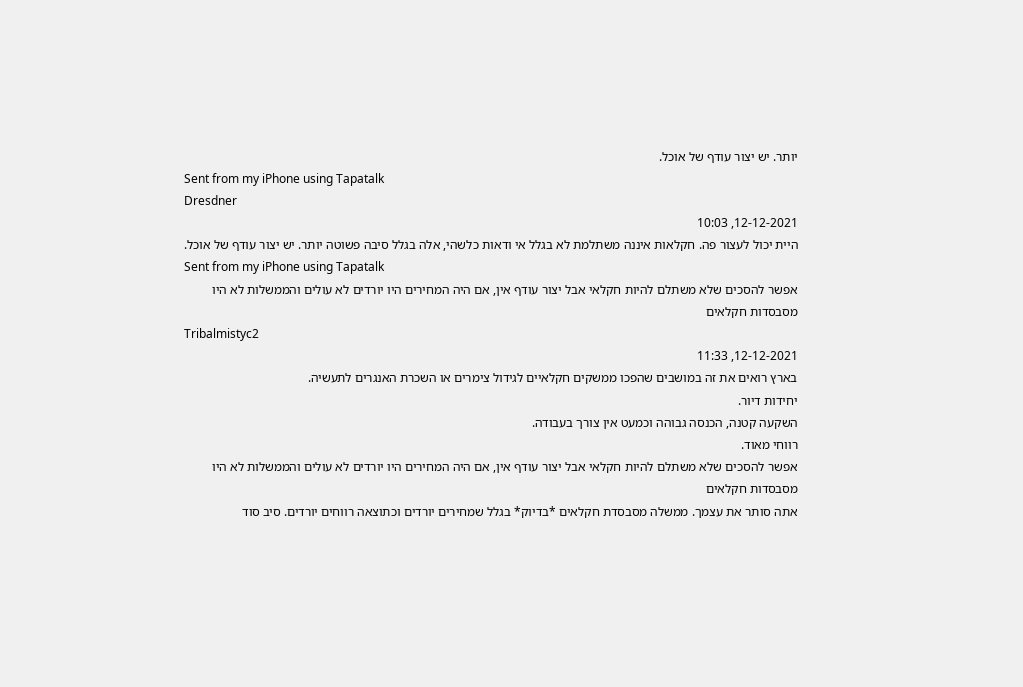יותר. יש יצור עודף של אוכל.
Sent from my iPhone using Tapatalk
Dresdner
12-12-2021, 10:03
היית יכול לעצור פה. חקלאות איננה משתלמת לא בגלל אי ודאות כלשהי, אלה בגלל סיבה פשוטה יותר. יש יצור עודף של אוכל.
Sent from my iPhone using Tapatalk
אפשר להסכים שלא משתלם להיות חקלאי אבל יצור עודף אין, אם היה המחירים היו יורדים לא עולים והממשלות לא היו מסבסדות חקלאים
Tribalmistyc2
12-12-2021, 11:33
בארץ רואים את זה במושבים שהפכו ממשקים חקלאיים לגידול צימרים או השכרת האנגרים לתעשיה.
יחידות דיור.
השקעה קטנה, הכנסה גבוהה וכמעט אין צורך בעבודה.
רווחי מאוד.
אפשר להסכים שלא משתלם להיות חקלאי אבל יצור עודף אין, אם היה המחירים היו יורדים לא עולים והממשלות לא היו מסבסדות חקלאים
אתה סותר את עצמך. ממשלה מסבסדת חקלאים *בדיוק* בגלל שמחירים יורדים וכתוצאה רווחים יורדים. סיב סוד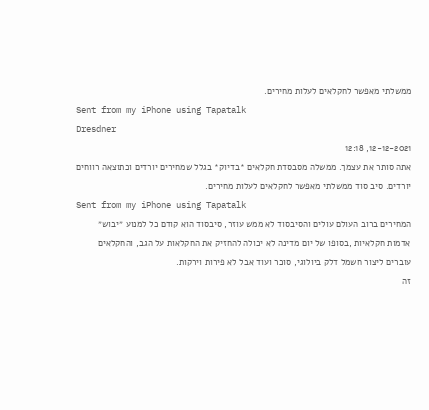ממשלתי מאפשר לחקלאים לעלות מחירים.
Sent from my iPhone using Tapatalk
Dresdner
12-12-2021, 12:18
אתה סותר את עצמך. ממשלה מסבסדת חקלאים *בדיוק* בגלל שמחירים יורדים וכתוצאה רווחים יורדים. סיב סוד ממשלתי מאפשר לחקלאים לעלות מחירים.
Sent from my iPhone using Tapatalk
המחירים ברוב העולם עולים והסיבסוד לא ממש עוזר, סיבסוד הוא קודם כל למנוע ״יבוש״ אדמות חקלאיות ,בסופו של יום מדינה לא יכולה להחזיק את החקלאות על הגב, והחקלאים עוברים ליצור חשמל דלק ביולוגי, סוכר ועוד אבל לא פירות וירקות.
זה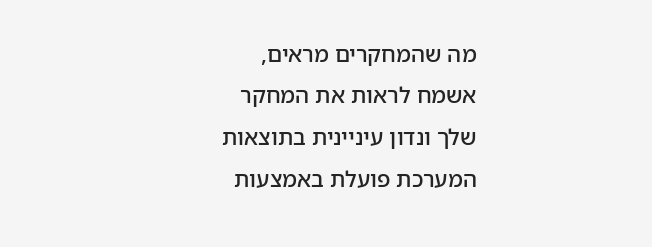מה שהמחקרים מראים, אשמח לראות את המחקר שלך ונדון עיניינית בתוצאות
המערכת פועלת באמצעות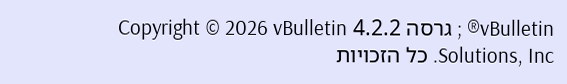vBulletin® ; גרסה 4.2.2 Copyright © 2026 vBulletin Solutions, Inc. כל הזכויות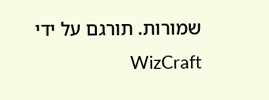שמורות. תורגם על ידי WizCraft